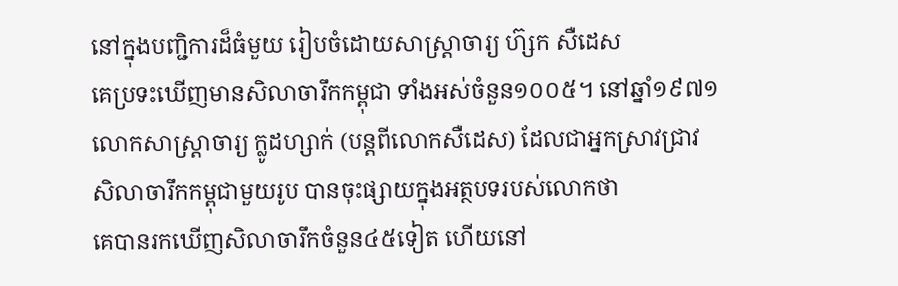នៅក្នុងបញ្ជិការដ៏ធំមួយ រៀបចំដោយសាស្រ្តាចារ្យ ហ៊្សក សឺដេស
គេប្រទះឃើញមានសិលាចារឹកកម្ពុជា ទាំងអស់ចំនួន១០០៥។ នៅឆ្នាំ១៩៧១
លោកសាស្រ្តាចារ្យ ក្លូដហ្សាក់ (បន្តពីលោកសឺដេស) ដែលជាអ្នកស្រាវជ្រាវ
សិលាចារឹកកម្ពុជាមួយរូប បានចុះផ្សាយក្នុងអត្ថបទរបស់លោកថា
គេបានរកឃើញសិលាចារឹកចំនួន៤៥ទៀត ហើយនៅ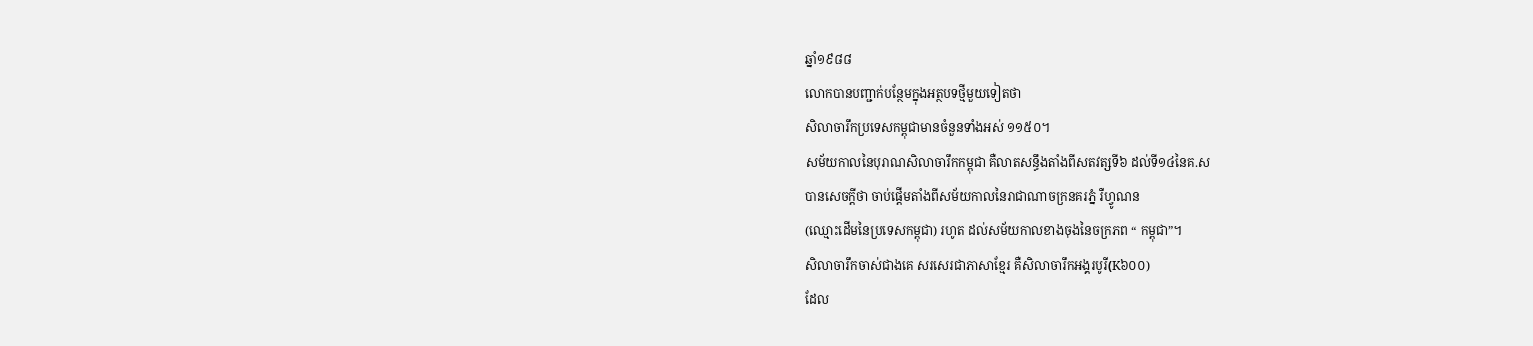ឆ្នាំ១៩៨៨
លោកបានបញ្ជាក់បនែ្ថមក្នុងអត្ថបទថ្មីមួយទៀតថា
សិលាចារឹកប្រទេសកម្ពុជាមានចំនួនទាំងអស់ ១១៥០។
សម័យកាលនៃបុរាណសិលាចារឹកកម្ពុជា គឺលាតសន្ធឹងតាំងពីសតវត្សទី៦ ដល់ទី១៤នៃគ.ស
បានសេចក្តីថា ចាប់ផ្តើមតាំងពីសម័យកាលនៃរាជាណាចក្រនគរភ្នំ រឺហ្វូណន
(ឈ្មោះដើមនៃប្រទេសកម្ពុជា) រហូត ដល់សម័យកាលខាងចុងនៃចក្រភព “ កម្ពុជា”។
សិលាចារឹកចាស់ជាងគេ សរសេរជាភាសាខ្មែរ គឺសិលាចារឹកអង្គរបូរី(K៦០០)
ដែល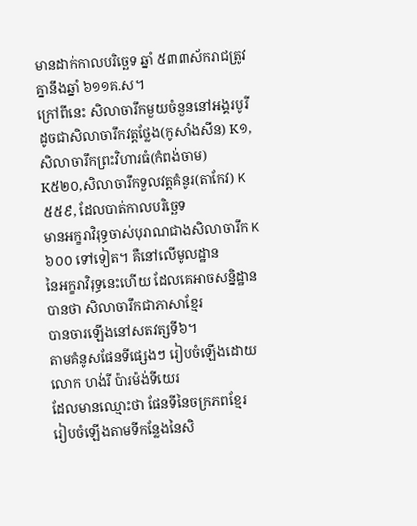មានដាក់កាលបរិច្ឆេទ ឆ្នាំ ៥៣៣ស័ករាជត្រូវគ្នានឹងឆ្នាំ ៦១១គ.ស។
ក្រៅពីនេះ សិលាចារឹកមួយចំនួននៅអង្គរបូរី
ដូចជាសិលាចារឹកវត្តថ្លែង(កូសាំងសីន) K១,សិលាចារឹកព្រះវិហារធំ(កំពង់ចាម)
K៥២០,សិលាចារឹកទួលវត្តគំនូរ(តាកែវ) K៥៥៩, ដែលបាត់កាលបរិច្ឆេទ
មានអក្ខរាវិរុទ្ធចាស់បុរាណជាងសិលាចារឹក K៦០០ ទៅទៀត។ គឺនៅលើមូលដ្ឋាន
នៃអក្ខរាវិរុទ្ធនេះហើយ ដែលគេអាចសន្និដ្ឋានបានថា សិលាចារឹកជាភាសាខ្មែរ
បានចារឡើងនៅសតវត្សទី៦។
តាមគំនូសផែនទីផ្សេងៗ រៀបចំឡើងដោយលោក ហង់រី ប៉ារម៉ង់ទីយេរ
ដែលមានឈ្មោះថា ផែនទីនៃចក្រភពខ្មែរ
រៀបចំឡើងតាមទីកន្លែងនៃសិ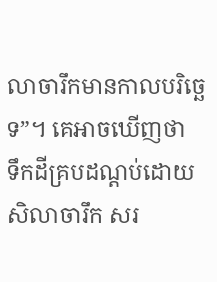លាចារឹកមានកាលបរិច្ឆេទ”។ គេអាចឃើញថា
ទឹកដីគ្របដណ្តប់ដោយសិលាចារឹក សរ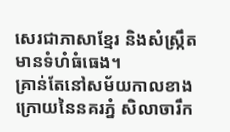សេរជាភាសាខ្មែរ និងសំស្ក្រឹត មានទំហំធំធេង។
គ្រាន់តែនៅសម័យកាលខាងក្រោយនៃនគរភ្នំ សិលាចារឹក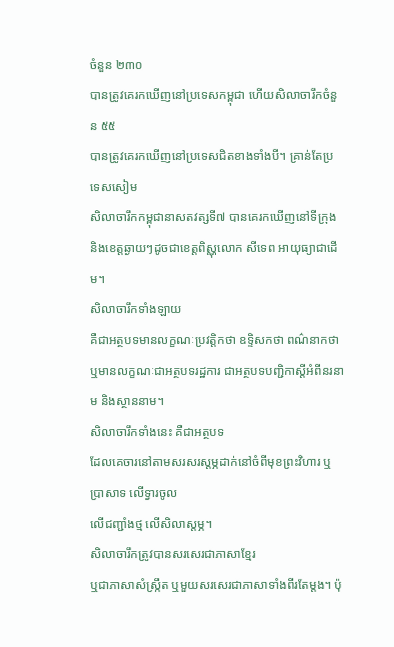ចំនួន ២៣០
បានត្រូវគេរកឃើញនៅប្រទេសកម្ពុជា ហើយសិលាចារឹកចំនួន ៥៥
បានត្រូវគេរកឃើញនៅប្រទេសជិតខាងទាំងបី។ គ្រាន់តែប្រទេសសៀម
សិលាចារឹកកម្ពុជានាសតវត្សទី៧ បានគេរកឃើញនៅទីក្រុង
និងខេត្តឆ្ងាយៗដូចជាខេត្តពិស្ណុលោក សីទេព អាយុធ្យាជាដើម។
សិលាចារឹកទាំងឡាយ
គឺជាអត្ថបទមានលក្ខណៈប្រវត្តិកថា ឧទ្ទិសកថា ពណ៌នាកថា
ឬមានលក្ខណៈជាអត្ថបទរដ្ឋការ ជាអត្ថបទបញ្ជិកាស្តីអំពីនរនាម និងស្ថាននាម។
សិលាចារឹកទាំងនេះ គឺជាអត្ថបទ
ដែលគេចារនៅតាមសរសរស្តម្ភដាក់នៅចំពីមុខព្រះវិហារ ឬប្រាសាទ លើទ្វារចូល
លើជញ្ជាំងថ្ម លើសិលាស្តម្ភ។
សិលាចារឹកត្រូវបានសរសេរជាភាសាខ្មែរ
ឬជាភាសាសំស្ក្រឹត ឬមួយសរសេរជាភាសាទាំងពីរតែម្តង។ ប៉ុ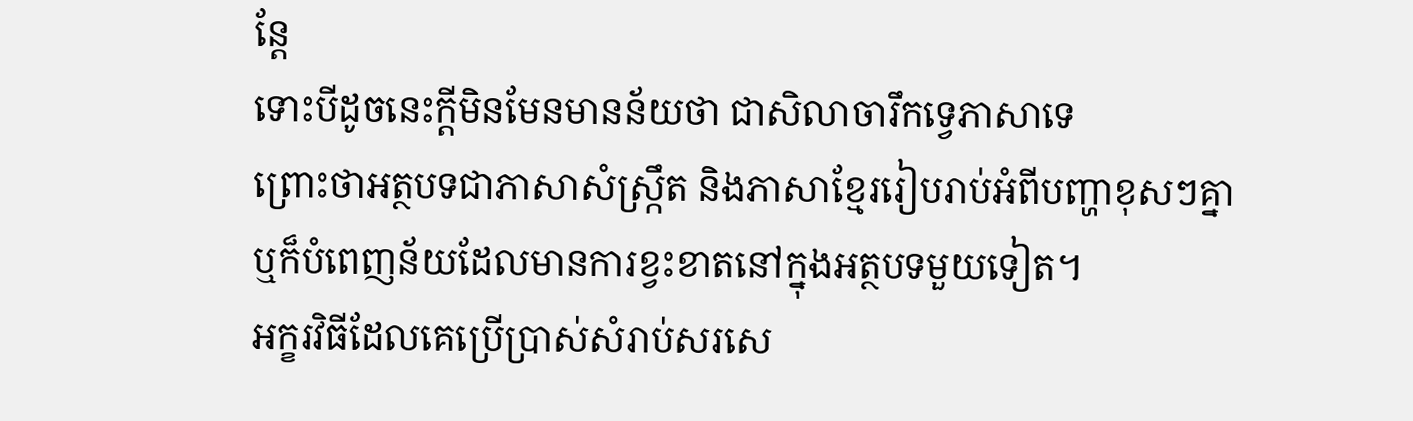ន្តែ
ទោះបីដូចនេះក្តីមិនមែនមានន័យថា ជាសិលាចារឹកទ្វេភាសាទេ
ព្រោះថាអត្ថបទជាភាសាសំស្ក្រឹត និងភាសាខ្មែររៀបរាប់អំពីបញ្ហាខុសៗគ្នា
ឬក៏បំពេញន័យដែលមានការខ្វះខាតនៅក្នុងអត្ថបទមួយទៀត។
អក្ខរវិធីដែលគេប្រើប្រាស់សំរាប់សរសេ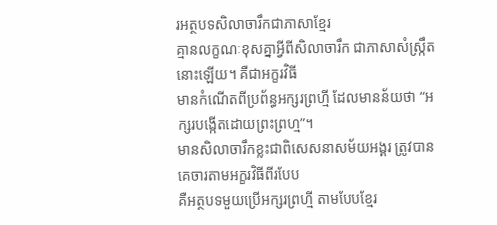រអត្ថបទសិលាចារឹកជាភាសាខ្មែរ
គ្មានលក្ខណៈខុសគ្នាអ្វីពីសិលាចារឹក ជាភាសាសំស្ក្រឹតនោះឡើយ។ គឺជាអក្ខរវិធី
មានកំណើតពីប្រព័ន្ធអក្សរព្រហ្មី ដែលមានន័យថា “អក្សរបង្កើតដោយព្រះព្រហ្ម”។
មានសិលាចារឹកខ្លះជាពិសេសនាសម័យអង្គរ ត្រូវបានគេចារតាមអក្ខរវិធីពីរបែប
គឺអត្ថបទមួយប្រើអក្សរព្រហ្មី តាមបែបខ្មែរ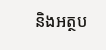និងអត្ថប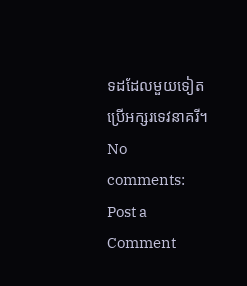ទដដែលមួយទៀតប្រើអក្សរទេវនាគរី។
No comments:
Post a Comment